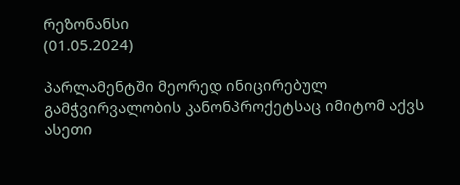რეზონანსი
(01.05.2024)

პარლამენტში მეორედ ინიცირებულ გამჭვირვალობის კანონპროქეტსაც იმიტომ აქვს ასეთი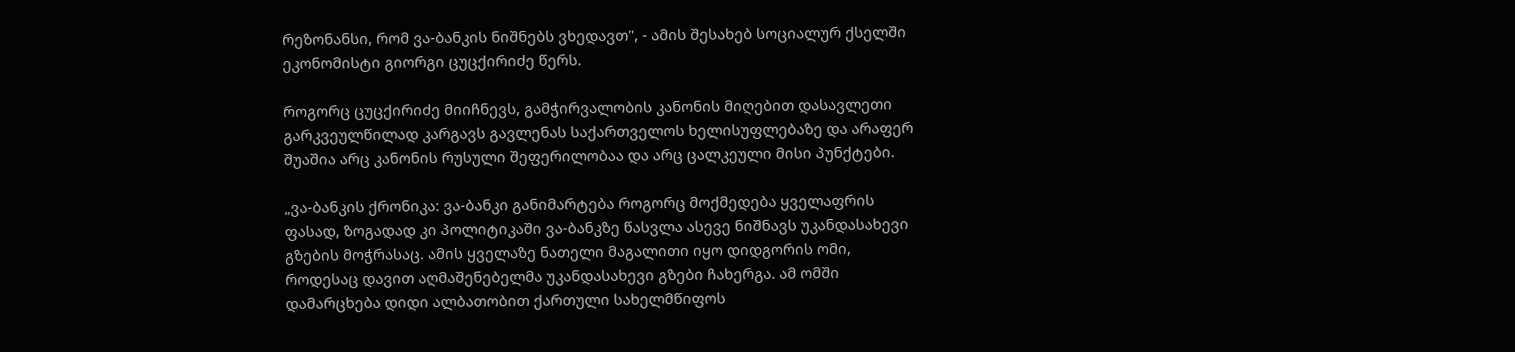რეზონანსი, რომ ვა-ბანკის ნიშნებს ვხედავთ", - ამის შესახებ სოციალურ ქსელში ეკონომისტი გიორგი ცუცქირიძე წერს.

როგორც ცუცქირიძე მიიჩნევს, გამჭირვალობის კანონის მიღებით დასავლეთი გარკვეულწილად კარგავს გავლენას საქართველოს ხელისუფლებაზე და არაფერ შუაშია არც კანონის რუსული შეფერილობაა და არც ცალკეული მისი პუნქტები.

„ვა-ბანკის ქრონიკა: ვა-ბანკი განიმარტება როგორც მოქმედება ყველაფრის ფასად, ზოგადად კი პოლიტიკაში ვა-ბანკზე წასვლა ასევე ნიშნავს უკანდასახევი გზების მოჭრასაც. ამის ყველაზე ნათელი მაგალითი იყო დიდგორის ომი, როდესაც დავით აღმაშენებელმა უკანდასახევი გზები ჩახერგა. ამ ომში დამარცხება დიდი ალბათობით ქართული სახელმწიფოს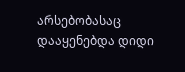არსებობასაც დააყენებდა დიდი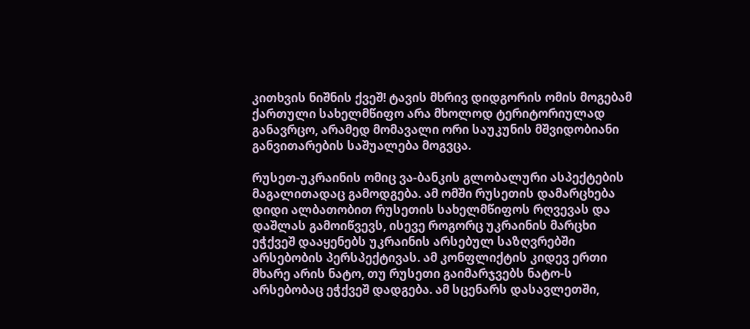კითხვის ნიშნის ქვეშ! ტავის მხრივ დიდგორის ომის მოგებამ ქართული სახელმწიფო არა მხოლოდ ტერიტორიულად განავრცო, არამედ მომავალი ორი საუკუნის მშვიდობიანი განვითარების საშუალება მოგვცა.

რუსეთ-უკრაინის ომიც ვა-ბანკის გლობალური ასპექტების მაგალითადაც გამოდგება. ამ ომში რუსეთის დამარცხება დიდი ალბათობით რუსეთის სახელმწიფოს რღვევას და დაშლას გამოიწვევს, ისევე როგორც უკრაინის მარცხი ეჭქვეშ დააყენებს უკრაინის არსებულ საზღვრებში არსებობის პერსპექტივას. ამ კონფლიქტის კიდევ ერთი მხარე არის ნატო, თუ რუსეთი გაიმარჯვებს ნატო-ს არსებობაც ეჭქვეშ დადგება. ამ სცენარს დასავლეთში,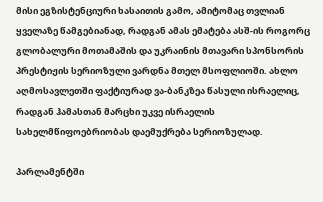მისი ეგზისტენციური ხასაითის გამო, ამიტომაც თვლიან ყველაზე წამგებიანად, რადგან ამას ემატება ასშ-ის როგორც გლობალური მოთამაშის და უკრაინის მთავარი სპონსორის პრესტიჟის სერიოზული ვარდნა მთელ მსოფლიოში. ახლო აღმოსავლეთში ფაქტიურად ვა-ბანკზეა წასული ისრაელიც, რადგან ჰამასთან მარცხი უკვე ისრაელის სახელმწიფოებრიობას დაემუქრება სერიოზულად.

პარლამენტში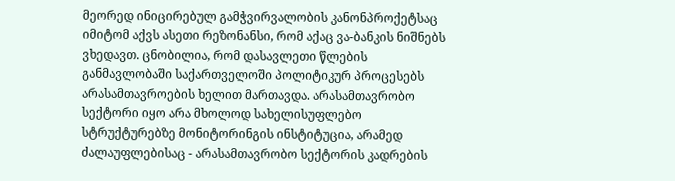მეორედ ინიცირებულ გამჭვირვალობის კანონპროქეტსაც იმიტომ აქვს ასეთი რეზონანსი, რომ აქაც ვა-ბანკის ნიშნებს ვხედავთ. ცნობილია, რომ დასავლეთი წლების განმავლობაში საქართველოში პოლიტიკურ პროცესებს არასამთავროების ხელით მართავდა. არასამთავრობო სექტორი იყო არა მხოლოდ სახელისუფლებო სტრუქტურებზე მონიტორინგის ინსტიტუცია, არამედ ძალაუფლებისაც - არასამთავრობო სექტორის კადრების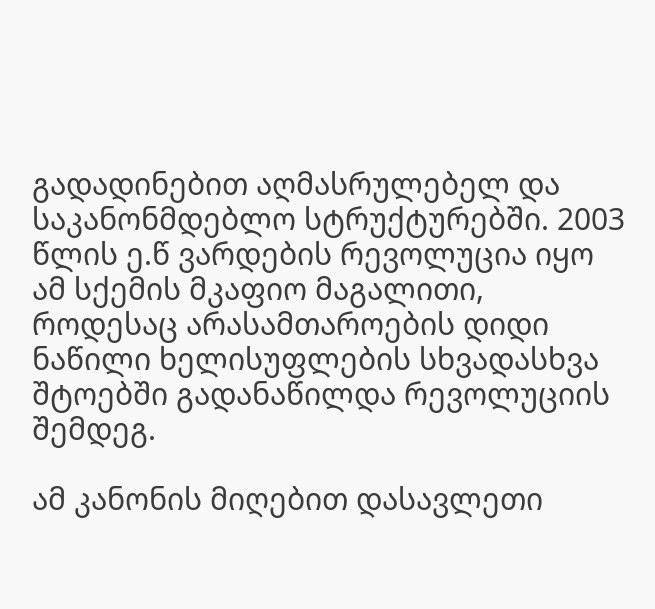გადადინებით აღმასრულებელ და საკანონმდებლო სტრუქტურებში. 2003 წლის ე.წ ვარდების რევოლუცია იყო ამ სქემის მკაფიო მაგალითი, როდესაც არასამთაროების დიდი ნაწილი ხელისუფლების სხვადასხვა შტოებში გადანაწილდა რევოლუციის შემდეგ.

ამ კანონის მიღებით დასავლეთი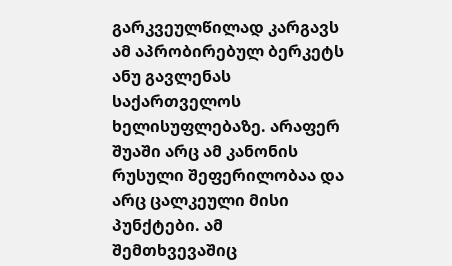გარკვეულწილად კარგავს ამ აპრობირებულ ბერკეტს ანუ გავლენას საქართველოს ხელისუფლებაზე. არაფერ შუაში არც ამ კანონის რუსული შეფერილობაა და არც ცალკეული მისი პუნქტები. ამ შემთხვევაშიც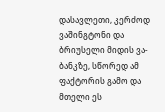დასავლეთი, კერძოდ ვაშინგტონი და ბრიუსელი მიდის ვა-ბანკზე, სწორედ ამ ფაქტორის გამო და მთელი ეს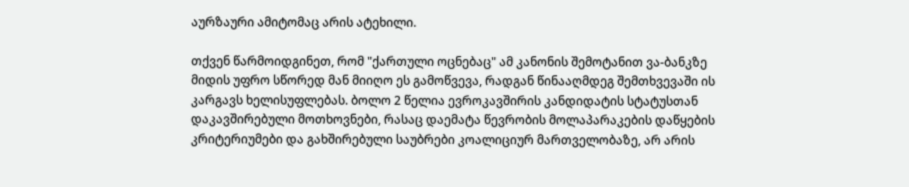აურზაური ამიტომაც არის ატეხილი.

თქვენ წარმოიდგინეთ, რომ "ქართული ოცნებაც" ამ კანონის შემოტანით ვა-ბანკზე მიდის უფრო სწორედ მან მიიღო ეს გამოწვევა, რადგან წინააღმდეგ შემთხვევაში ის კარგავს ხელისუფლებას. ბოლო 2 წელია ევროკავშირის კანდიდატის სტატუსთან დაკავშირებული მოთხოვნები, რასაც დაემატა წევრობის მოლაპარაკების დაწყების კრიტერიუმები და გახშირებული საუბრები კოალიციურ მართველობაზე, არ არის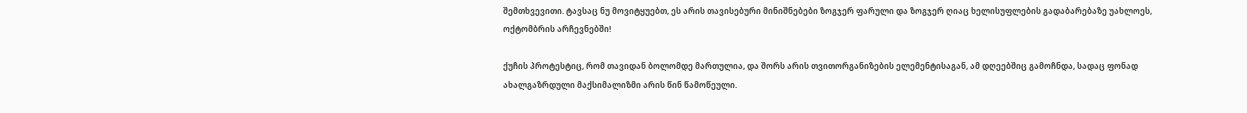შემთხვევითი. ტავსაც ნუ მოვიტყუებთ, ეს არის თავისებური მინიშნებები ზოგჯერ ფარული და ზოგჯერ ღიაც ხელისუფლების გადაბარებაზე უახლოეს, ოქტომბრის არჩევნებში!

ქუჩის პროტესტიც, რომ თავიდან ბოლომდე მართულია, და შორს არის თვითორგანიზების ელემენტისაგან, ამ დღეებშიც გამოჩნდა, სადაც ფონად ახალგაზრდული მაქსიმალიზმი არის წინ წამოწეული.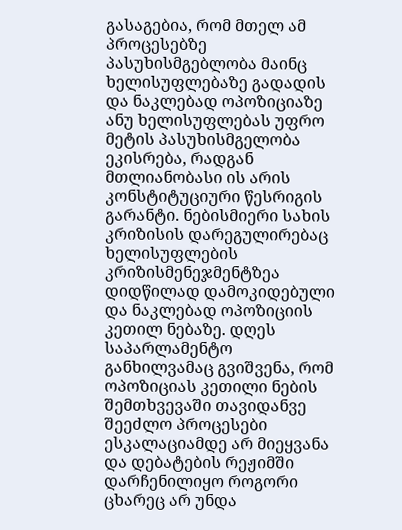გასაგებია, რომ მთელ ამ პროცესებზე პასუხისმგებლობა მაინც ხელისუფლებაზე გადადის და ნაკლებად ოპოზიციაზე ანუ ხელისუფლებას უფრო მეტის პასუხისმგელობა ეკისრება, რადგან მთლიანობასი ის არის კონსტიტუციური წესრიგის გარანტი. ნებისმიერი სახის კრიზისის დარეგულირებაც ხელისუფლების კრიზისმენეჯმენტზეა დიდწილად დამოკიდებული და ნაკლებად ოპოზიციის კეთილ ნებაზე. დღეს საპარლამენტო განხილვამაც გვიშვენა, რომ ოპოზიციას კეთილი ნების შემთხვევაში თავიდანვე შეეძლო პროცესები ესკალაციამდე არ მიეყვანა და დებატების რეჟიმში დარჩენილიყო როგორი ცხარეც არ უნდა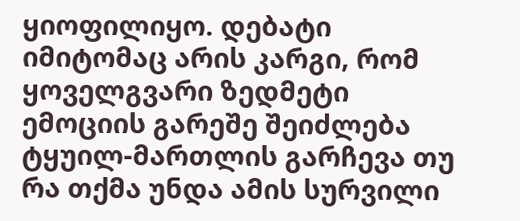ყიოფილიყო. დებატი იმიტომაც არის კარგი, რომ ყოველგვარი ზედმეტი ემოციის გარეშე შეიძლება ტყუილ-მართლის გარჩევა თუ რა თქმა უნდა ამის სურვილი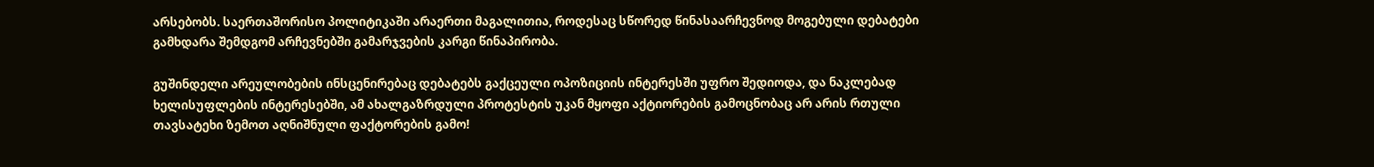არსებობს. საერთაშორისო პოლიტიკაში არაერთი მაგალითია, როდესაც სწორედ წინასაარჩევნოდ მოგებული დებატები გამხდარა შემდგომ არჩევნებში გამარჯვების კარგი წინაპირობა.

გუშინდელი არეულობების ინსცენირებაც დებატებს გაქცეული ოპოზიციის ინტერესში უფრო შედიოდა, და ნაკლებად ხელისუფლების ინტერესებში, ამ ახალგაზრდული პროტესტის უკან მყოფი აქტიორების გამოცნობაც არ არის რთული თავსატეხი ზემოთ აღნიშნული ფაქტორების გამო!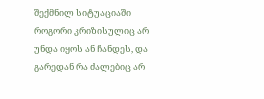შექმნილ სიტუაციაში როგორი კრიზისულიც არ უნდა იყოს ან ჩანდეს, და გარედან რა ძალებიც არ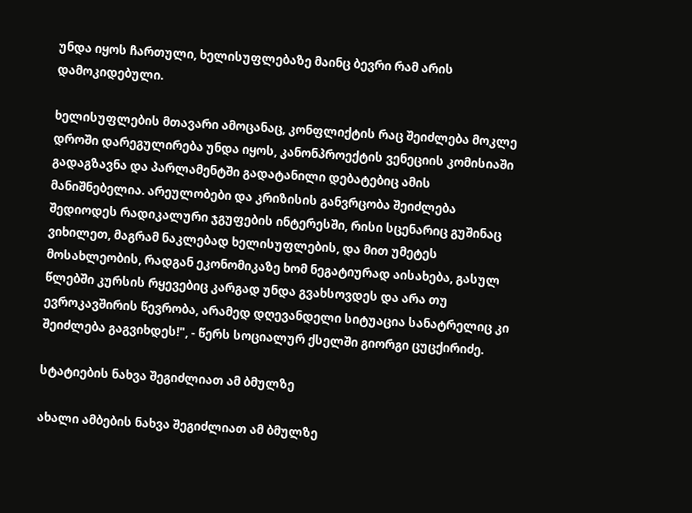უნდა იყოს ჩართული, ხელისუფლებაზე მაინც ბევრი რამ არის დამოკიდებული.

ხელისუფლების მთავარი ამოცანაც, კონფლიქტის რაც შეიძლება მოკლე დროში დარეგულირება უნდა იყოს, კანონპროექტის ვენეციის კომისიაში გადაგზავნა და პარლამენტში გადატანილი დებატებიც ამის მანიშნებელია. არეულობები და კრიზისის განვრცობა შეიძლება შედიოდეს რადიკალური ჯგუფების ინტერესში, რისი სცენარიც გუშინაც ვიხილეთ, მაგრამ ნაკლებად ხელისუფლების, და მით უმეტეს მოსახლეობის, რადგან ეკონომიკაზე ხომ ნეგატიურად აისახება, გასულ წლებში კურსის რყევებიც კარგად უნდა გვახსოვდეს და არა თუ ევროკავშირის წევრობა, არამედ დღევანდელი სიტუაცია სანატრელიც კი შეიძლება გაგვიხდეს!", - წერს სოციალურ ქსელში გიორგი ცუცქირიძე.

სტატიების ნახვა შეგიძლიათ ამ ბმულზე

ახალი ამბების ნახვა შეგიძლიათ ამ ბმულზე